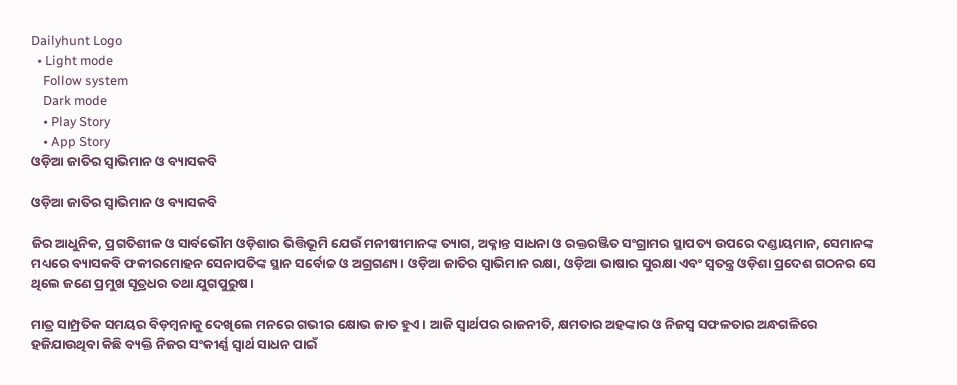Dailyhunt Logo
  • Light mode
    Follow system
    Dark mode
    • Play Story
    • App Story
ଓଡ଼ିଆ ଜାତିର ସ୍ୱାଭିମାନ ଓ ବ୍ୟାସକବି

ଓଡ଼ିଆ ଜାତିର ସ୍ୱାଭିମାନ ଓ ବ୍ୟାସକବି

ଜିର ଆଧୁନିକ, ପ୍ରଗତିଶୀଳ ଓ ସାର୍ବଭୌମ ଓଡ଼ିଶାର ଭିତ୍ତିଭୂମି ଯେଉଁ ମନୀଷୀମାନଙ୍କ ତ୍ୟାଗ, ଅକ୍ଳାନ୍ତ ସାଧନା ଓ ରକ୍ତରଞ୍ଜିତ ସଂଗ୍ରାମର ସ୍ଥାପତ୍ୟ ଉପରେ ଦଣ୍ଡାୟମାନ, ସେମାନଙ୍କ ମଧ୍ୟରେ ବ୍ୟାସକବି ଫକୀରମୋହନ ସେନାପତିଙ୍କ ସ୍ଥାନ ସର୍ବୋଚ୍ଚ ଓ ଅଗ୍ରଗଣ୍ୟ। ଓଡ଼ିଆ ଜାତିର ସ୍ୱାଭିମାନ ରକ୍ଷା, ଓଡ଼ିଆ ଭାଷାର ସୁରକ୍ଷା ଏବଂ ସ୍ୱତନ୍ତ୍ର ଓଡ଼ିଶା ପ୍ରଦେଶ ଗଠନର ସେ ଥିଲେ ଜଣେ ପ୍ରମୁଖ ସୂତ୍ରଧର ତଥା ଯୁଗପୁରୁଷ।

ମାତ୍ର ସାମ୍ପ୍ରତିକ ସମୟର ବିଡ଼ମ୍ବନାକୁ ଦେଖିଲେ ମନରେ ଗଭୀର କ୍ଷୋଭ ଜାତ ହୁଏ। ଆଜି ସ୍ୱାର୍ଥପର ରାଜନୀତି, କ୍ଷମତାର ଅହଙ୍କାର ଓ ନିଜସ୍ୱ ସଫଳତାର ଅନ୍ଧଗଳିରେ ହଜିଯାଉଥିବା କିଛି ବ୍ୟକ୍ତି ନିଜର ସଂକୀର୍ଣ୍ଣ ସ୍ୱାର୍ଥ ସାଧନ ପାଇଁ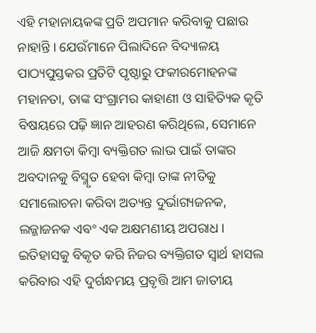ଏହି ମହାନାୟକଙ୍କ ପ୍ରତି ଅପମାନ କରିବାକୁ ପଛାଉ ନାହାନ୍ତି। ଯେଉଁମାନେ ପିଲାଦିନେ ବିଦ୍ୟାଳୟ ପାଠ୍ୟପୁସ୍ତକର ପ୍ରତିଟି ପୃଷ୍ଠାରୁ ଫକୀରମୋହନଙ୍କ ମହାନତା, ତାଙ୍କ ସଂଗ୍ରାମର କାହାଣୀ ଓ ସାହିତ୍ୟିକ କୃତି ବିଷୟରେ ପଢ଼ି ଜ୍ଞାନ ଆହରଣ କରିଥିଲେ, ସେମାନେ ଆଜି କ୍ଷମତା କିମ୍ବା ବ୍ୟକ୍ତିଗତ ଲାଭ ପାଇଁ ତାଙ୍କର ଅବଦାନକୁ ବିସ୍ମୃତ ହେବା କିମ୍ବା ତାଙ୍କ ନୀତିକୁ ସମାଲୋଚନା କରିବା ଅତ୍ୟନ୍ତ ଦୁର୍ଭାଗ୍ୟଜନକ, ଲଜ୍ଜାଜନକ ଏବଂ ଏକ ଅକ୍ଷମଣୀୟ ଅପରାଧ। ଇତିହାସକୁ ବିକୃତ କରି ନିଜର ବ୍ୟକ୍ତିଗତ ସ୍ୱାର୍ଥ ହାସଲ କରିବାର ଏହି ଦୁର୍ଗନ୍ଧମୟ ପ୍ରବୃତ୍ତି ଆମ ଜାତୀୟ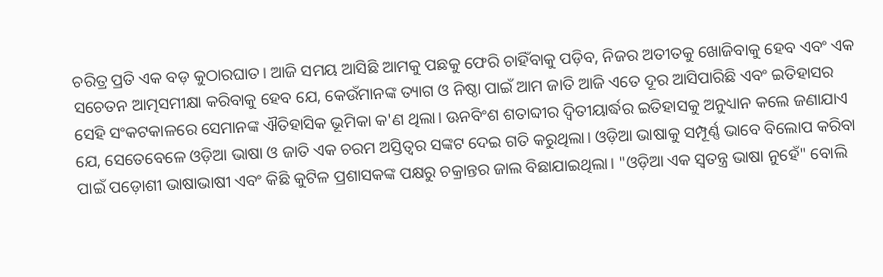ଚରିତ୍ର ପ୍ରତି ଏକ ବଡ଼ କୁଠାରଘାତ। ଆଜି ସମୟ ଆସିଛି ଆମକୁ ପଛକୁ ଫେରି ଚାହିଁବାକୁ ପଡ଼ିବ, ନିଜର ଅତୀତକୁ ଖୋଜିବାକୁ ହେବ ଏବଂ ଏକ ସଚେତନ ଆତ୍ମସମୀକ୍ଷା କରିବାକୁ ହେବ ଯେ, କେଉଁମାନଙ୍କ ତ୍ୟାଗ ଓ ନିଷ୍ଠା ପାଇଁ ଆମ ଜାତି ଆଜି ଏତେ ଦୂର ଆସିପାରିଛି ଏବଂ ଇତିହାସର ସେହି ସଂକଟକାଳରେ ସେମାନଙ୍କ ଐତିହାସିକ ଭୂମିକା କ'ଣ ଥିଲା। ଊନବିଂଶ ଶତାବ୍ଦୀର ଦ୍ୱିତୀୟାର୍ଦ୍ଧର ଇତିହାସକୁ ଅନୁଧ୍ୟାନ କଲେ ଜଣାଯାଏ ଯେ, ସେତେବେଳେ ଓଡ଼ିଆ ଭାଷା ଓ ଜାତି ଏକ ଚରମ ଅସ୍ତିତ୍ୱର ସଙ୍କଟ ଦେଇ ଗତି କରୁଥିଲା। ଓଡ଼ିଆ ଭାଷାକୁ ସମ୍ପୂର୍ଣ୍ଣ ଭାବେ ବିଲୋପ କରିବା ପାଇଁ ପଡ଼ୋଶୀ ଭାଷାଭାଷୀ ଏବଂ କିଛି କୁଟିଳ ପ୍ରଶାସକଙ୍କ ପକ୍ଷରୁ ଚକ୍ରାନ୍ତର ଜାଲ ବିଛାଯାଇଥିଲା। "ଓଡ଼ିଆ ଏକ ସ୍ୱତନ୍ତ୍ର ଭାଷା ନୁହେଁ" ବୋଲି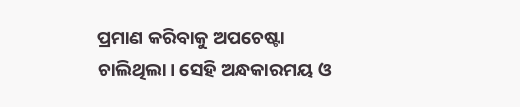ପ୍ରମାଣ କରିବାକୁ ଅପଚେଷ୍ଟା ଚାଲିଥିଲା। ସେହି ଅନ୍ଧକାରମୟ ଓ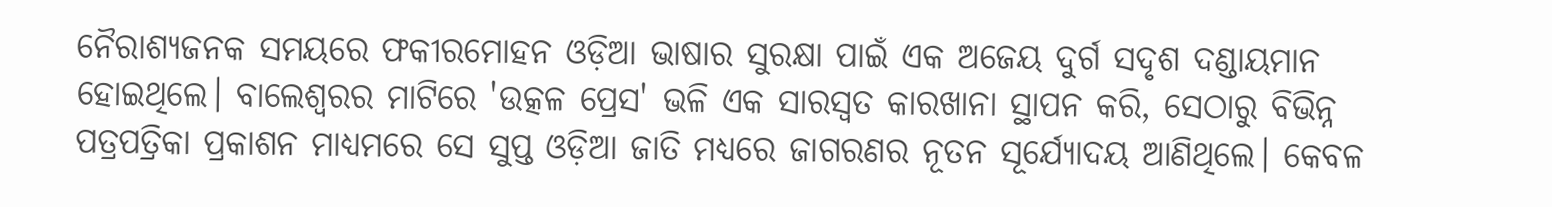ନୈରାଶ୍ୟଜନକ ସମୟରେ ଫକୀରମୋହନ ଓଡ଼ିଆ ଭାଷାର ସୁରକ୍ଷା ପାଇଁ ଏକ ଅଜେୟ ଦୁର୍ଗ ସଦୃଶ ଦଣ୍ଡାୟମାନ ହୋଇଥିଲେ। ବାଲେଶ୍ୱରର ମାଟିରେ 'ଉତ୍କଳ ପ୍ରେସ' ଭଳି ଏକ ସାରସ୍ୱତ କାରଖାନା ସ୍ଥାପନ କରି, ସେଠାରୁ ବିଭିନ୍ନ ପତ୍ରପତ୍ରିକା ପ୍ରକାଶନ ମାଧ୍ୟମରେ ସେ ସୁପ୍ତ ଓଡ଼ିଆ ଜାତି ମଧ୍ୟରେ ଜାଗରଣର ନୂତନ ସୂର୍ଯ୍ୟୋଦୟ ଆଣିଥିଲେ। କେବଳ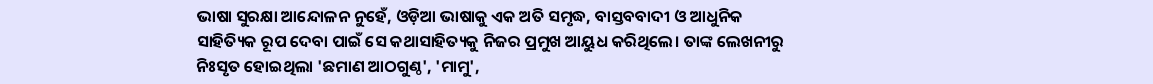ଭାଷା ସୁରକ୍ଷା ଆନ୍ଦୋଳନ ନୁହେଁ, ଓଡ଼ିଆ ଭାଷାକୁ ଏକ ଅତି ସମୃଦ୍ଧ, ବାସ୍ତବବାଦୀ ଓ ଆଧୁନିକ ସାହିତ୍ୟିକ ରୂପ ଦେବା ପାଇଁ ସେ କଥାସାହିତ୍ୟକୁ ନିଜର ପ୍ରମୁଖ ଆୟୁଧ କରିଥିଲେ। ତାଙ୍କ ଲେଖନୀରୁ ନିଃସୃତ ହୋଇଥିଲା 'ଛମାଣ ଆଠଗୁଣ୍ଠ', 'ମାମୁ',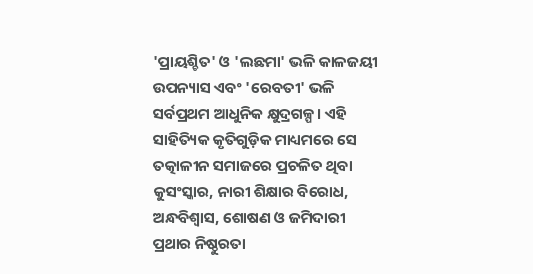'ପ୍ରାୟଶ୍ଚିତ' ଓ 'ଲଛମା' ଭଳି କାଳଜୟୀ ଉପନ୍ୟାସ ଏବଂ 'ରେବତୀ' ଭଳି ସର୍ବପ୍ରଥମ ଆଧୁନିକ କ୍ଷୁଦ୍ରଗଳ୍ପ। ଏହି ସାହିତ୍ୟିକ କୃତିଗୁଡ଼ିକ ମାଧ୍ୟମରେ ସେ ତତ୍କାଳୀନ ସମାଜରେ ପ୍ରଚଳିତ ଥିବା କୁସଂସ୍କାର, ନାରୀ ଶିକ୍ଷାର ବିରୋଧ, ଅନ୍ଧବିଶ୍ୱାସ, ଶୋଷଣ ଓ ଜମିଦାରୀ ପ୍ରଥାର ନିଷ୍ଠୁରତା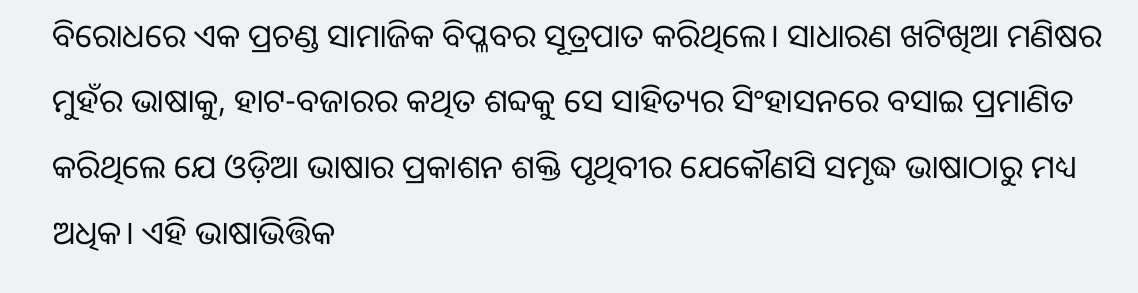ବିରୋଧରେ ଏକ ପ୍ରଚଣ୍ଡ ସାମାଜିକ ବିପ୍ଳବର ସୂତ୍ରପାତ କରିଥିଲେ। ସାଧାରଣ ଖଟିଖିଆ ମଣିଷର ମୁହଁର ଭାଷାକୁ, ହାଟ-ବଜାରର କଥିତ ଶବ୍ଦକୁ ସେ ସାହିତ୍ୟର ସିଂହାସନରେ ବସାଇ ପ୍ରମାଣିତ କରିଥିଲେ ଯେ ଓଡ଼ିଆ ଭାଷାର ପ୍ରକାଶନ ଶକ୍ତି ପୃଥିବୀର ଯେକୌଣସି ସମୃଦ୍ଧ ଭାଷାଠାରୁ ମଧ୍ୟ ଅଧିକ। ଏହି ଭାଷାଭିତ୍ତିକ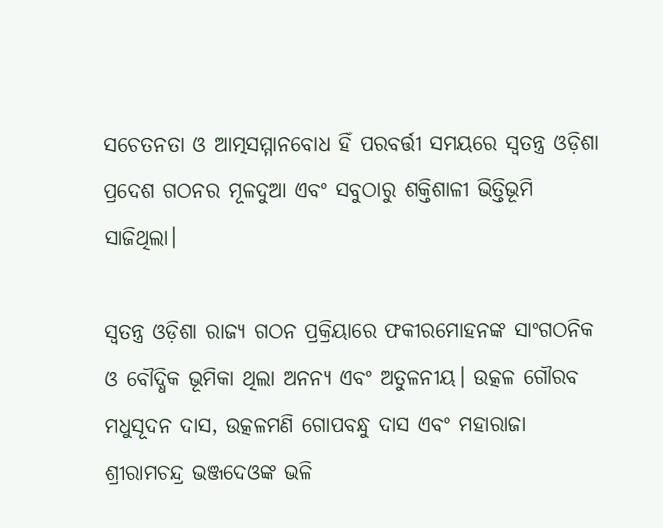ସଚେତନତା ଓ ଆତ୍ମସମ୍ମାନବୋଧ ହିଁ ପରବର୍ତ୍ତୀ ସମୟରେ ସ୍ୱତନ୍ତ୍ର ଓଡ଼ିଶା ପ୍ରଦେଶ ଗଠନର ମୂଳଦୁଆ ଏବଂ ସବୁଠାରୁ ଶକ୍ତିଶାଳୀ ଭିତ୍ତିଭୂମି ସାଜିଥିଲା।

ସ୍ୱତନ୍ତ୍ର ଓଡ଼ିଶା ରାଜ୍ୟ ଗଠନ ପ୍ରକ୍ରିୟାରେ ଫକୀରମୋହନଙ୍କ ସାଂଗଠନିକ ଓ ବୌଦ୍ଧିକ ଭୂମିକା ଥିଲା ଅନନ୍ୟ ଏବଂ ଅତୁଳନୀୟ। ଉତ୍କଳ ଗୌରବ ମଧୁସୂଦନ ଦାସ, ଉତ୍କଳମଣି ଗୋପବନ୍ଧୁ ଦାସ ଏବଂ ମହାରାଜା ଶ୍ରୀରାମଚନ୍ଦ୍ର ଭଞ୍ଜଦେଓଙ୍କ ଭଳି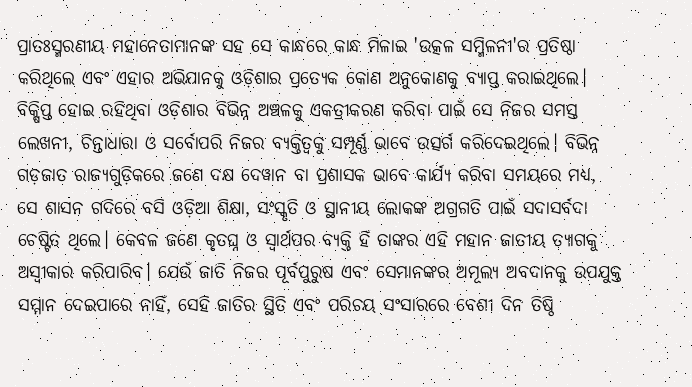ପ୍ରାତଃସ୍ମରଣୀୟ ମହାନେତାମାନଙ୍କ ସହ ସେ କାନ୍ଧରେ କାନ୍ଧ ମିଳାଇ 'ଉତ୍କଳ ସମ୍ମିଳନୀ'ର ପ୍ରତିଷ୍ଠା କରିଥିଲେ ଏବଂ ଏହାର ଅଭିଯାନକୁ ଓଡ଼ିଶାର ପ୍ରତ୍ୟେକ କୋଣ ଅନୁକୋଣକୁ ବ୍ୟାପ୍ତ କରାଇଥିଲେ। ବିକ୍ଷିପ୍ତ ହୋଇ ରହିଥିବା ଓଡ଼ିଶାର ବିଭିନ୍ନ ଅଞ୍ଚଳକୁ ଏକତ୍ରୀକରଣ କରିବା ପାଇଁ ସେ ନିଜର ସମସ୍ତ ଲେଖନୀ, ଚିନ୍ତାଧାରା ଓ ସର୍ବୋପରି ନିଜର ବ୍ୟକ୍ତିତ୍ୱକୁ ସମ୍ପୂର୍ଣ୍ଣ ଭାବେ ଉତ୍ସର୍ଗ କରିଦେଇଥିଲେ। ବିଭିନ୍ନ ଗଡ଼ଜାତ ରାଜ୍ୟଗୁଡ଼ିକରେ ଜଣେ ଦକ୍ଷ ଦେୱାନ ବା ପ୍ରଶାସକ ଭାବେ କାର୍ଯ୍ୟ କରିବା ସମୟରେ ମଧ୍ୟ, ସେ ଶାସନ ଗଦିରେ ବସି ଓଡ଼ିଆ ଶିକ୍ଷା, ସଂସ୍କୃତି ଓ ସ୍ଥାନୀୟ ଲୋକଙ୍କ ଅଗ୍ରଗତି ପାଇଁ ସଦାସର୍ବଦା ଚେଷ୍ଟିତ ଥିଲେ। କେବଳ ଜଣେ କୃତଘ୍ନ ଓ ସ୍ୱାର୍ଥପର ବ୍ୟକ୍ତି ହିଁ ତାଙ୍କର ଏହି ମହାନ ଜାତୀୟ ତ୍ୟାଗକୁ ଅସ୍ୱୀକାର କରିପାରିବ। ଯେଉଁ ଜାତି ନିଜର ପୂର୍ବପୁରୁଷ ଏବଂ ସେମାନଙ୍କର ଅମୂଲ୍ୟ ଅବଦାନକୁ ଉପଯୁକ୍ତ ସମ୍ମାନ ଦେଇପାରେ ନାହିଁ, ସେହି ଜାତିର ସ୍ଥିତି ଏବଂ ପରିଚୟ ସଂସାରରେ ବେଶୀ ଦିନ ତିଷ୍ଠି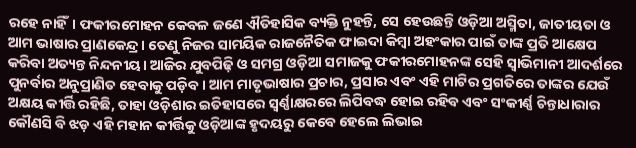ରହେ ନାହିଁ। ଫକୀରମୋହନ କେବଳ ଜଣେ ଐତିହାସିକ ବ୍ୟକ୍ତି ନୁହନ୍ତି, ସେ ହେଉଛନ୍ତି ଓଡ଼ିଆ ଅସ୍ମିତା, ଜାତୀୟତା ଓ ଆମ ଭାଷାର ପ୍ରାଣକେନ୍ଦ୍ର। ତେଣୁ ନିଜର ସାମୟିକ ରାଜନୈତିକ ଫାଇଦା କିମ୍ବା ଅହଂକାର ପାଇଁ ତାଙ୍କ ପ୍ରତି ଆକ୍ଷେପ କରିବା ଅତ୍ୟନ୍ତ ନିନ୍ଦନୀୟ। ଆଜିର ଯୁବପିଢ଼ି ଓ ସମଗ୍ର ଓଡ଼ିଆ ସମାଜକୁ ଫକୀରମୋହନଙ୍କ ସେହି ସ୍ୱାଭିମାନୀ ଆଦର୍ଶରେ ପୁନର୍ବାର ଅନୁପ୍ରାଣିତ ହେବାକୁ ପଡ଼ିବ। ଆମ ମାତୃଭାଷାର ପ୍ରଚାର, ପ୍ରସାର ଏବଂ ଏହି ମାଟିର ପ୍ରଗତିରେ ତାଙ୍କର ଯେଉଁ ଅକ୍ଷୟ କୀର୍ତ୍ତି ରହିଛି, ତାହା ଓଡ଼ିଶାର ଇତିହାସରେ ସ୍ୱର୍ଣ୍ଣାକ୍ଷରରେ ଲିପିବଦ୍ଧ ହୋଇ ରହିବ ଏବଂ ସଂକୀର୍ଣ୍ଣ ଚିନ୍ତାଧାରାର କୌଣସି ବି ଝଡ଼ ଏହି ମହାନ କୀର୍ତ୍ତିକୁ ଓଡ଼ିଆଙ୍କ ହୃଦୟରୁ କେବେ ହେଲେ ଲିଭାଇ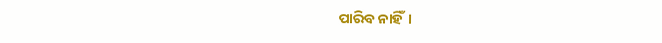ପାରିବ ନାହିଁ।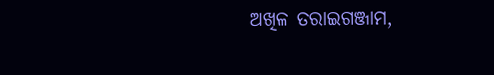ଅଖିଳ ତରାଇଗଞ୍ଜାମ,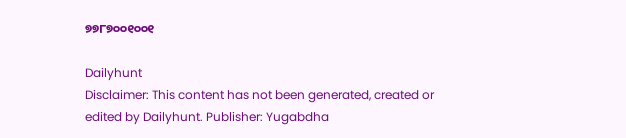୭୭୮୭୦୦୧୦୦୧

Dailyhunt
Disclaimer: This content has not been generated, created or edited by Dailyhunt. Publisher: Yugabdha